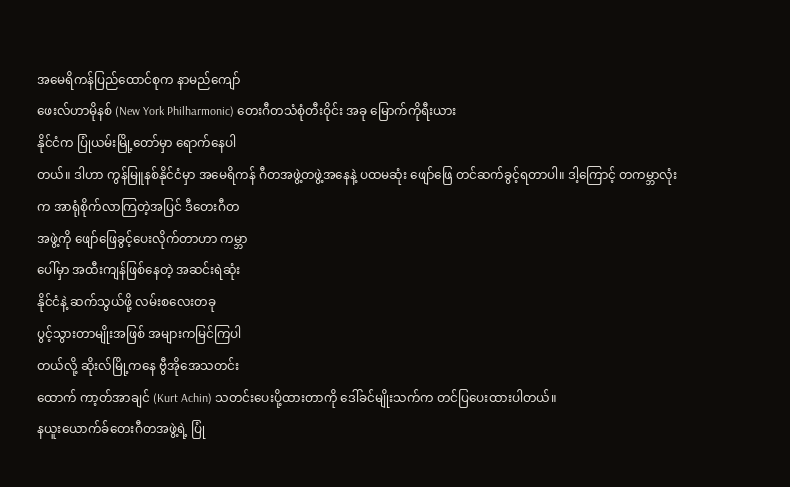အမေရိကန်ပြည်ထောင်စုက နာမည်ကျော်
ဖေးလ်ဟာမိုနစ် (New York Philharmonic) တေးဂီတသံစုံတီးဝိုင်း အခု မြောက်ကိုရီးယား
နိုင်ငံက ပြုံယမ်းမြို့တော်မှာ ရောက်နေပါ
တယ်။ ဒါဟာ ကွန်မြူနစ်နိုင်ငံမှာ အမေရိကန် ဂီတအဖွဲ့တဖွဲ့အနေနဲ့ ပထမဆုံး ဖျော်ဖြေ တင်ဆက်ခွင့်ရတာပါ။ ဒါ့ကြောင့် တကမ္ဘာလုံး
က အာရုံစိုက်လာကြတဲ့အပြင် ဒီတေးဂီတ
အဖွဲ့ကို ဖျော်ဖြေခွင့်ပေးလိုက်တာဟာ ကမ္ဘာ
ပေါ်မှာ အထီးကျန်ဖြစ်နေတဲ့ အဆင်းရဲဆုံး
နိုင်ငံနဲ့ ဆက်သွယ်ဖို့ လမ်းစလေးတခု
ပွင့်သွားတာမျိုးအဖြစ် အများကမြင်ကြပါ
တယ်လို့ ဆိုးလ်မြို့ကနေ ဗွီအိုအေသတင်း
ထောက် ကာ့တ်အာချင် (Kurt Achin) သတင်းပေးပို့ထားတာကို ဒေါ်ခင်မျိုးသက်က တင်ပြပေးထားပါတယ်။
နယူးယောက်ခ်တေးဂီတအဖွဲ့ရဲ့ ပြုံ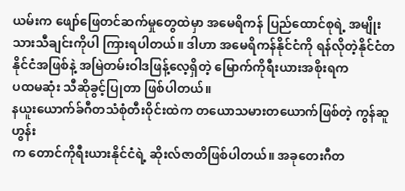ယမ်းက ဖျော်ဖြေတင်ဆက်မှုတွေထဲမှာ အမေရိကန် ပြည်ထောင်စုရဲ့ အမျိုးသားသီချင်းကိုပါ ကြားရပါတယ်။ ဒါဟာ အမေရိကန်နိုင်ငံကို ရန်လိုတဲ့နိုင်ငံတနိုင်ငံအဖြစ်နဲ့ အမြဲတမ်းဝါဒဖြန့်လေ့ရှိတဲ့ မြောက်ကိုရီးယားအစိုးရက
ပထမဆုံး သီဆိုခွင့်ပြုတာ ဖြစ်ပါတယ်။
နယူးယောက်ခ်ဂီတသံစုံတီးဝိုင်းထဲက တယောသမားတယောက်ဖြစ်တဲ့ ကွန်ဆူဟွန်း
က တောင်ကိုရီးယားနိုင်ငံရဲ့ ဆိုးလ်ဇာတိဖြစ်ပါတယ်။ အခုတေးဂီတ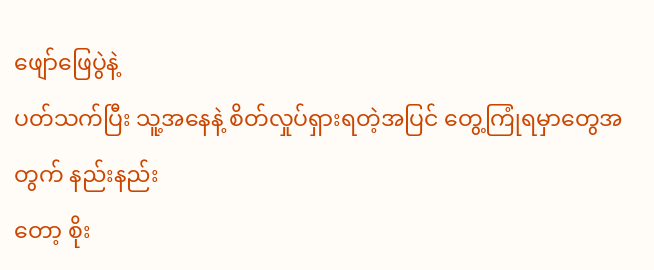ဖျော်ဖြေပွဲနဲ့
ပတ်သက်ပြီး သူ့အနေနဲ့ စိတ်လှုပ်ရှားရတဲ့အပြင် တွေ့ကြုံရမှာတွေအတွက် နည်းနည်း
တော့ စိုး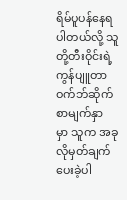ရိမ်ပူပန်နေရပါတယ်လို့ သူတို့တီးဝိုင်းရဲ့ ကွန်ပျူတာဝက်ဘ်ဆိုက်စာမျက်နှာ
မှာ သူက အခုလိုမှတ်ချက်ပေးခဲ့ပါ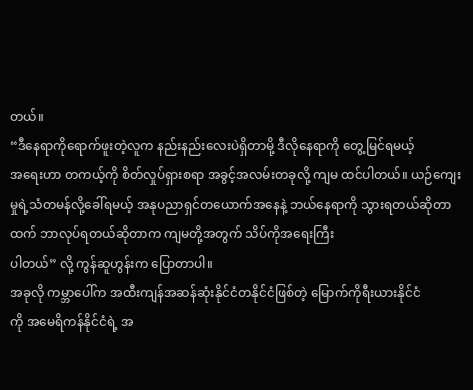တယ်။
“ဒီနေရာကိုရောက်ဖူးတဲ့လူက နည်းနည်းလေးပဲရှိတာမို့ ဒီလိုနေရာကို တွေ့မြင်ရမယ့်
အရေးဟာ တကယ့်ကို စိတ်လှုပ်ရှားစရာ အခွင့်အလမ်းတခုလို့ ကျမ ထင်ပါတယ်။ ယဉ်ကျေးမှုရဲ့သံတမန်လို့ခေါ်ရမယ့် အနုပညာရှင်တယောက်အနေနဲ့ ဘယ်နေရာကို သွားရတယ်ဆိုတာထက် ဘာလုပ်ရတယ်ဆိုတာက ကျမတို့အတွက် သိပ်ကိုအရေးကြီး
ပါတယ်” လို့ ကွန်ဆူဟွန်းက ပြောတာပါ။
အခုလို ကမ္ဘာပေါ်က အထီးကျန်အဆန်ဆုံးနိုင်ငံတနိုင်ငံဖြစ်တဲ့ မြောက်ကိုရီးယားနိုင်ငံ
ကို အမေရိကန်နိုင်ငံရဲ့ အ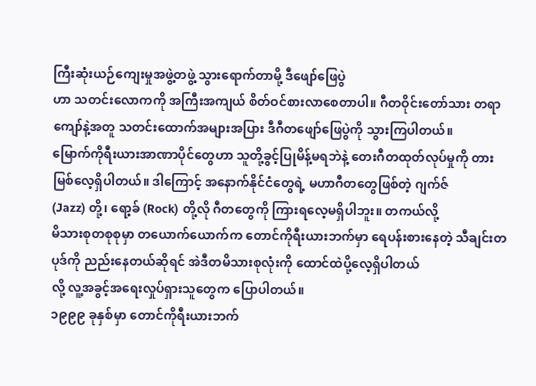ကြီးဆုံးယဉ်ကျေးမှုအဖွဲ့တဖွဲ့ သွားရောက်တာမို့ ဒီဖျော်ဖြေပွဲ
ဟာ သတင်းလောကကို အကြီးအကျယ် စိတ်ဝင်စားလာစေတာပါ။ ဂီတဝိုင်းတော်သား တရာကျော်နဲ့အတူ သတင်းထောက်အများအပြား ဒီဂီတဖျော်ဖြေပွဲကို သွားကြပါတယ်။
မြောက်ကိုရီးယားအာဏာပိုင်တွေဟာ သူတို့ခွင့်ပြုမိန့်မရဘဲနဲ့ တေးဂီတထုတ်လုပ်မှုကို တားမြစ်လေ့ရှိပါတယ်။ ဒါကြောင့် အနောက်နိုင်ငံတွေရဲ့ မဟာဂီတတွေဖြစ်တဲ့ ဂျက်ဇ်
(Jazz) တို့၊ ရော့ခ် (Rock) တို့လို ဂီတတွေကို ကြားရလေ့မရှိပါဘူး။ တကယ်လို့
မိသားစုတစုစုမှာ တယောက်ယောက်က တောင်ကိုရီးယားဘက်မှာ ရေပန်းစားနေတဲ့ သီချင်းတပုဒ်ကို ညည်းနေတယ်ဆိုရင် အဲဒီတမိသားစုလုံးကို ထောင်ထဲပို့လေ့ရှိပါတယ်
လို့ လူ့အခွင့်အရေးလှုပ်ရှားသူတွေက ပြောပါတယ်။
၁၉၉၉ ခုနှစ်မှာ တောင်ကိုရီးယားဘက်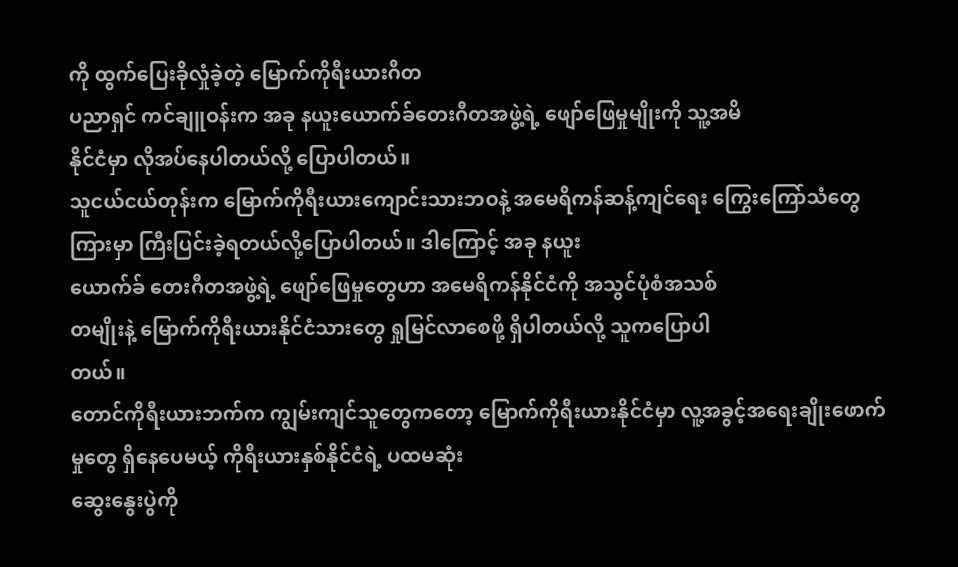ကို ထွက်ပြေးခိုလှုံခဲ့တဲ့ မြောက်ကိုရီးယားဂီတ
ပညာရှင် ကင်ချူဝန်းက အခု နယူးယောက်ခ်တေးဂီတအဖွဲ့ရဲ့ ဖျော်ဖြေမှုမျိုးကို သူ့အမိ
နိုင်ငံမှာ လိုအပ်နေပါတယ်လို့ ပြောပါတယ်။
သူငယ်ငယ်တုန်းက မြောက်ကိုရီးယားကျောင်းသားဘဝနဲ့ အမေရိကန်ဆန့်ကျင်ရေး ကြွေးကြော်သံတွေကြားမှာ ကြီးပြင်းခဲ့ရတယ်လို့ပြောပါတယ်။ ဒါကြောင့် အခု နယူး
ယောက်ခ် တေးဂီတအဖွဲ့ရဲ့ ဖျော်ဖြေမှုတွေဟာ အမေရိကန်နိုင်ငံကို အသွင်ပုံစံအသစ်
တမျိုးနဲ့ မြောက်ကိုရီးယားနိုင်ငံသားတွေ ရှုမြင်လာစေဖို့ ရှိပါတယ်လို့ သူကပြောပါ
တယ်။
တောင်ကိုရီးယားဘက်က ကျွမ်းကျင်သူတွေကတော့ မြောက်ကိုရီးယားနိုင်ငံမှာ လူ့အခွင့်အရေးချိုးဖောက်မှုတွေ ရှိနေပေမယ့် ကိုရီးယားနှစ်နိုင်ငံရဲ့ ပထမဆုံး
ဆွေးနွေးပွဲကို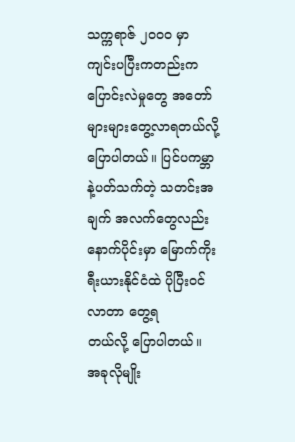သက္ကရာဇ် ၂၀၀၀ မှာ ကျင်းပပြီးကတည်းက ပြောင်းလဲမှုတွေ အတော် များများတွေ့လာရတယ်လို့ ပြောပါတယ်။ ပြင်ပကမ္ဘာနဲ့ပတ်သက်တဲ့ သတင်းအချက် အလက်တွေလည်း နောက်ပိုင်းမှာ မြောက်ကိုးရီးယားနိုင်ငံထဲ ပိုပြီးဝင်လာတာ တွေ့ရ
တယ်လို့ ပြောပါတယ်။
အခုလိုမျိုး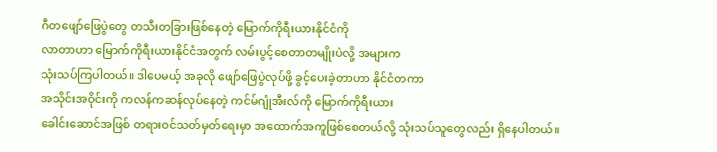ဂီတဖျော်ဖြေပွဲတွေ တသီးတခြားဖြစ်နေတဲ့ မြောက်ကိုရီးယားနိုင်ငံကို
လာတာဟာ မြောက်ကိုရီးယားနိုင်ငံအတွက် လမ်းပွင့်စေတာတမျိုးပဲလို့ အများက
သုံးသပ်ကြပါတယ်။ ဒါပေမယ့် အခုလို ဖျော်ဖြေပွဲလုပ်ဖို့ ခွင့်ပေးခဲ့တာဟာ နိုင်ငံတကာ
အသိုင်းအဝိုင်းကို ကလန်ကဆန်လုပ်နေတဲ့ ကင်မ်ဂျုံအီးလ်ကို မြောက်ကိုရီးယား
ခေါင်းဆောင်အဖြစ် တရားဝင်သတ်မှတ်ရေးမှာ အထောက်အကူဖြစ်စေတယ်လို့ သုံးသပ်သူတွေလည်း ရှိနေပါတယ်။